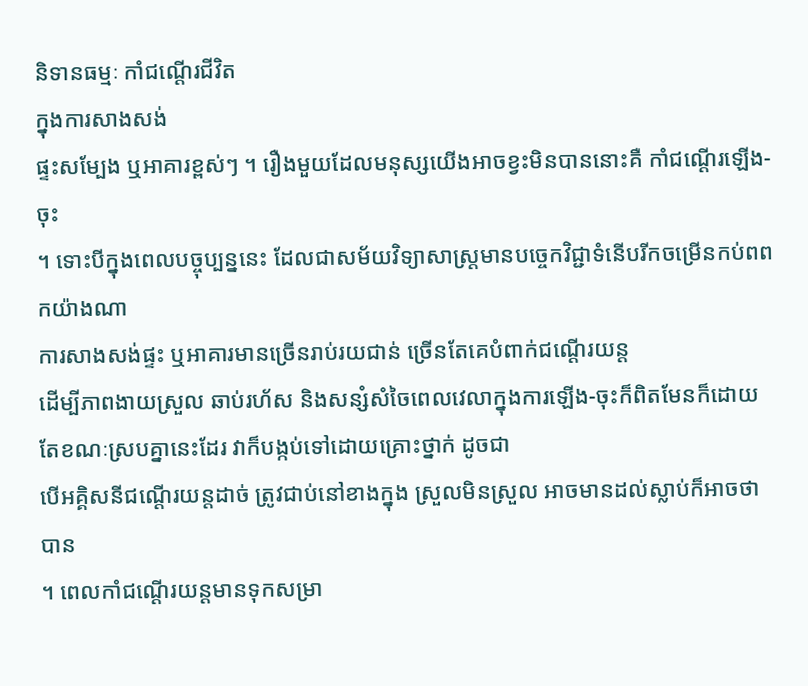និទានធម្មៈ កាំជណ្ដើរជីវិត
ក្នុងការសាងសង់
ផ្ទះសម្បែង ឬអាគារខ្ពស់ៗ ។ រឿងមួយដែលមនុស្សយើងអាចខ្វះមិនបាននោះគឺ កាំជណ្ដើរឡើង-ចុះ
។ ទោះបីក្នុងពេលបច្ចុប្បន្ននេះ ដែលជាសម័យវិទ្យាសាស្ត្រមានបច្ចេកវិជ្ជាទំនើបរីកចម្រើនកប់ពពកយ៉ាងណា
ការសាងសង់ផ្ទះ ឬអាគារមានច្រើនរាប់រយជាន់ ច្រើនតែគេបំពាក់ជណ្ដើរយន្ត
ដើម្បីភាពងាយស្រួល ឆាប់រហ័ស និងសន្សំសំចៃពេលវេលាក្នុងការឡើង-ចុះក៏ពិតមែនក៏ដោយ តែខណៈស្របគ្នានេះដែរ វាក៏បង្កប់ទៅដោយគ្រោះថ្នាក់ ដូចជា
បើអគ្គិសនីជណ្ដើរយន្តដាច់ ត្រូវជាប់នៅខាងក្នុង ស្រួលមិនស្រួល អាចមានដល់ស្លាប់ក៏អាចថាបាន
។ ពេលកាំជណ្ដើរយន្ដមានទុកសម្រា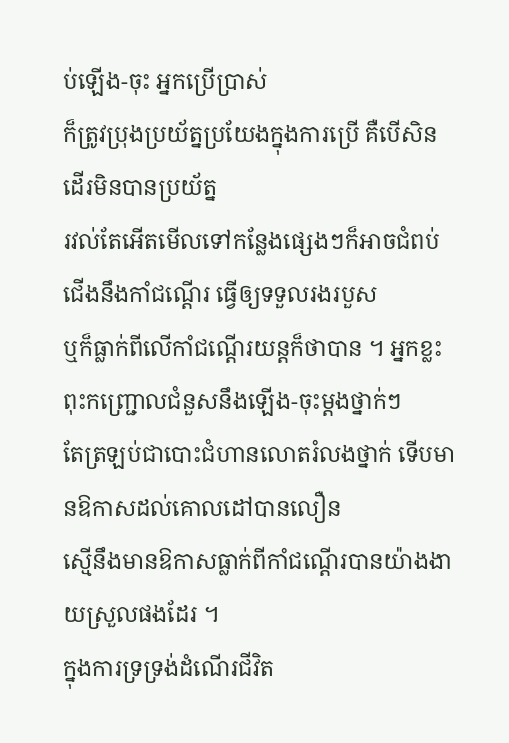ប់ឡើង-ចុះ អ្នកប្រើប្រាស់
ក៏ត្រូវប្រុងប្រយ័ត្នប្រយែងក្នុងការប្រើ គឺបើសិនដើរមិនបានប្រយ័ត្ន
រវល់តែអើតមើលទៅកន្លែងផ្សេងៗក៏អាចជំពប់ជើងនឹងកាំជណ្ដើរ ធ្វើឲ្យទទួលរងរបួស
ឬក៏ធ្លាក់ពីលើកាំជណ្ដើរយន្តក៏ថាបាន ។ អ្នកខ្លះពុះកញ្រ្ជោលជំនួសនឹងឡើង-ចុះម្ដងថ្នាក់ៗ
តែត្រឡប់ជាបោះជំហានលោតរំលងថ្នាក់ ទើបមានឱកាសដល់គោលដៅបានលឿន
ស្មើនឹងមានឱកាសធ្លាក់ពីកាំជណ្ដើរបានយ៉ាងងាយស្រួលផងដែរ ។
ក្នុងការទ្រទ្រង់ដំណើរជីវិត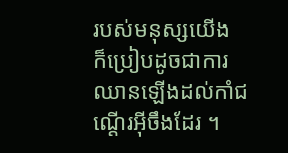របស់មនុស្សយើង
ក៏ប្រៀបដូចជាការឈានឡើងដល់កាំជណ្ដើរអ៊ីចឹងដែរ ។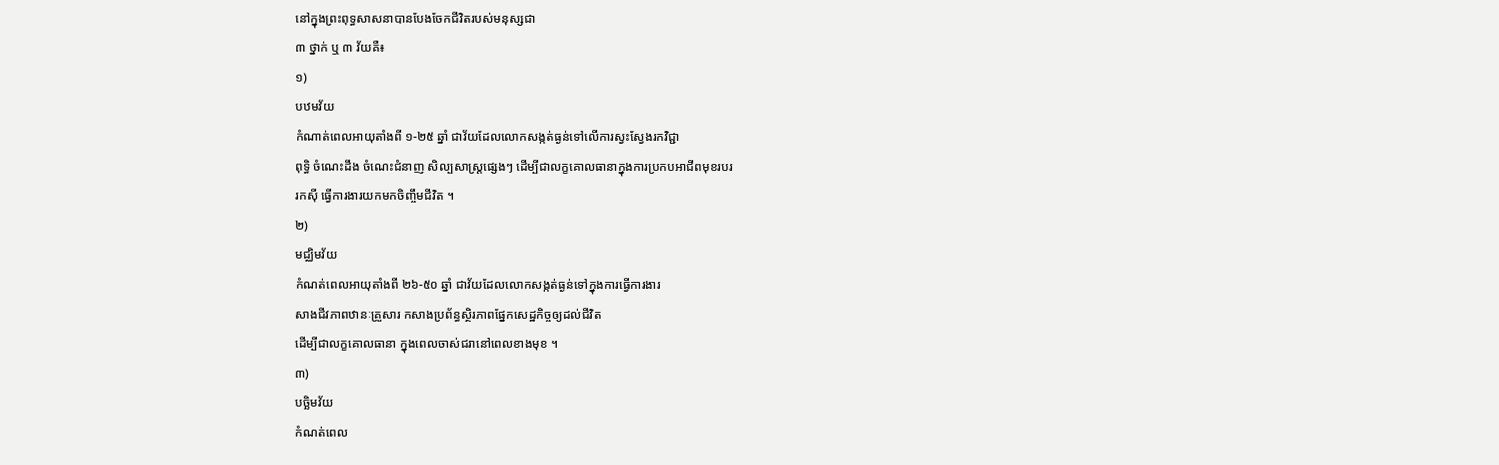នៅក្នុងព្រះពុទ្ធសាសនាបានបែងចែកជីវិតរបស់មនុស្សជា
៣ ថ្នាក់ ឬ ៣ វ័យគឺ៖
១)
បឋមវ័យ
កំណាត់ពេលអាយុតាំងពី ១-២៥ ឆ្នាំ ជាវ័យដែលលោកសង្កត់ធ្ងន់ទៅលើការស្វះស្វែងរកវិជ្ជា
ពុទ្ធិ ចំណេះដឹង ចំណេះជំនាញ សិល្បសាស្ត្រផ្សេងៗ ដើម្បីជាលក្ខគោលធានាក្នុងការប្រកបអាជីពមុខរបរ
រកស៊ី ធ្វើការងារយកមកចិញ្ចឹមជីវិត ។
២)
មជ្ឈិមវ័យ
កំណត់ពេលអាយុតាំងពី ២៦-៥០ ឆ្នាំ ជាវ័យដែលលោកសង្កត់ធ្ងន់ទៅក្នុងការធ្វើការងារ
សាងជីវភាពឋានៈគ្រួសារ កសាងប្រព័ន្ធស្ថិរភាពផ្នែកសេដ្ឋកិច្ចឲ្យដល់ជីវិត
ដើម្បីជាលក្ខគោលធានា ក្នុងពេលចាស់ជរានៅពេលខាងមុខ ។
៣)
បច្ឆិមវ័យ
កំណត់ពេល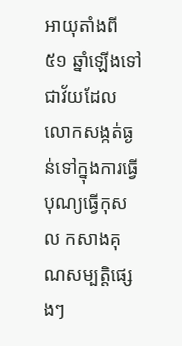អាយុតាំងពី ៥១ ឆ្នាំឡើងទៅ
ជាវ័យដែលលោកសង្កត់ធ្ងន់ទៅក្នុងការធ្វើបុណ្យធ្វើកុសល កសាងគុណសម្បត្តិផ្សេងៗ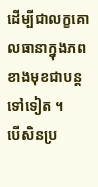ដើម្បីជាលក្ខគោលធានាក្នុងភពខាងមុខជាបន្តទៅទៀត ។
បើសិនប្រ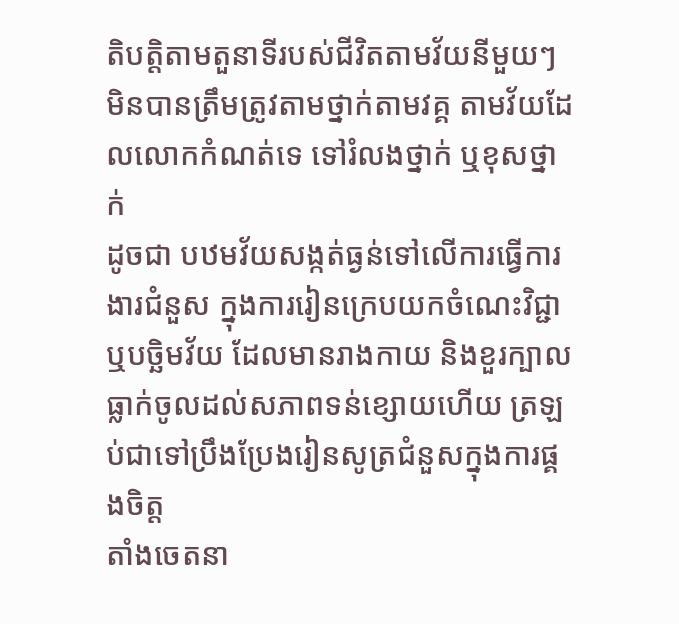តិបត្តិតាមតួនាទីរបស់ជីវិតតាមវ័យនីមួយៗ
មិនបានត្រឹមត្រូវតាមថ្នាក់តាមវគ្គ តាមវ័យដែលលោកកំណត់ទេ ទៅរំលងថ្នាក់ ឬខុសថ្នាក់
ដូចជា បឋមវ័យសង្កត់ធ្ងន់ទៅលើការធ្វើការងារជំនួស ក្នុងការរៀនក្រេបយកចំណេះវិជ្ជា
ឬបច្ឆិមវ័យ ដែលមានរាងកាយ និងខួរក្បាលធ្លាក់ចូលដល់សភាពទន់ខ្សោយហើយ ត្រឡប់ជាទៅប្រឹងប្រែងរៀនសូត្រជំនួសក្នុងការផ្គងចិត្ត
តាំងចេតនា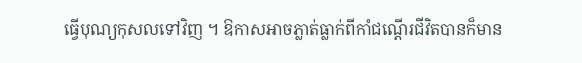ធ្វើបុណ្យកុសលទៅវិញ ។ ឱកាសអាចភ្លាត់ធ្លាក់ពីកាំជណ្ដើរជីវិតបានក៏មាន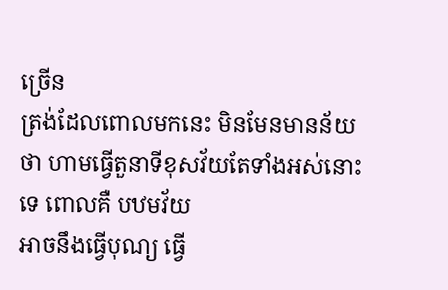ច្រើន
ត្រង់ដែលពោលមកនេះ មិនមែនមានន័យថា ហាមធ្វើតួនាទីខុសវ័យតែទាំងអស់នោះទេ ពោលគឺ បឋមវ័យ
អាចនឹងធ្វើបុណ្យ ធ្វើ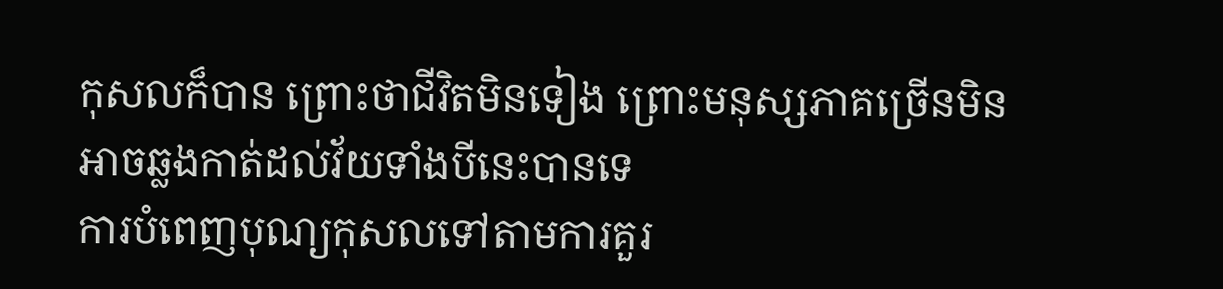កុសលក៏បាន ព្រោះថាជីវិតមិនទៀង ព្រោះមនុស្សភាគច្រើនមិនអាចឆ្លងកាត់ដល់វ័យទាំងបីនេះបានទេ
ការបំពេញបុណ្យកុសលទៅតាមការគួរ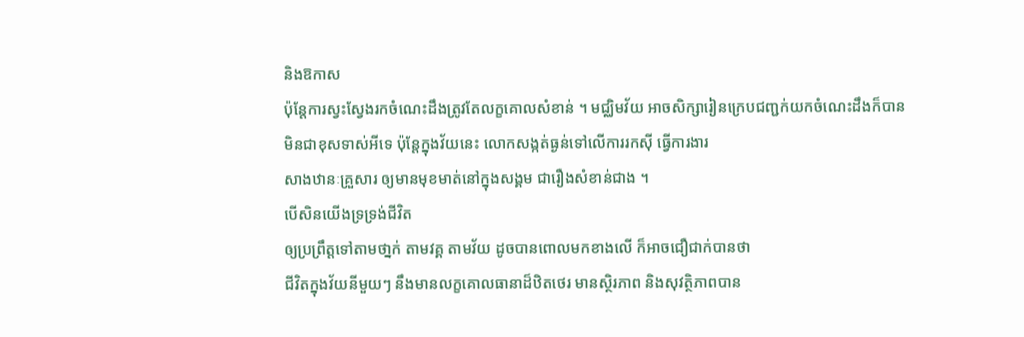និងឱកាស
ប៉ុន្តែការស្វះស្វែងរកចំណេះដឹងត្រូវតែលក្ខគោលសំខាន់ ។ មជ្ឈិមវ័យ អាចសិក្សារៀនក្រេបជញ្ជក់យកចំណេះដឹងក៏បាន
មិនជាខុសទាស់អីទេ ប៉ុន្តែក្នុងវ័យនេះ លោកសង្កត់ធ្ងន់ទៅលើការរកស៊ី ធ្វើការងារ
សាងឋានៈគ្រួសារ ឲ្យមានមុខមាត់នៅក្នុងសង្គម ជារឿងសំខាន់ជាង ។
បើសិនយើងទ្រទ្រង់ជីវិត
ឲ្យប្រព្រឹត្តទៅតាមថា្នក់ តាមវគ្គ តាមវ័យ ដូចបានពោលមកខាងលើ ក៏អាចជឿជាក់បានថា
ជីវិតក្នុងវ័យនីមួយៗ នឹងមានលក្ខគោលធានាដ៏ឋិតថេរ មានស្ថិរភាព និងសុវត្ថិភាពបាន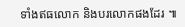ទាំងឥធលោក និងបរលោកផងដែរ ៕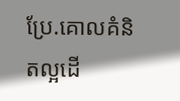ប្រែ.គោលគំនិតល្អដើ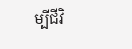ម្បីជីវិ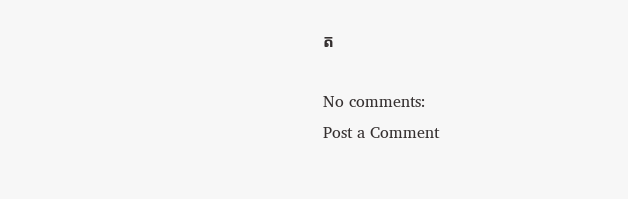ត

No comments:
Post a Comment